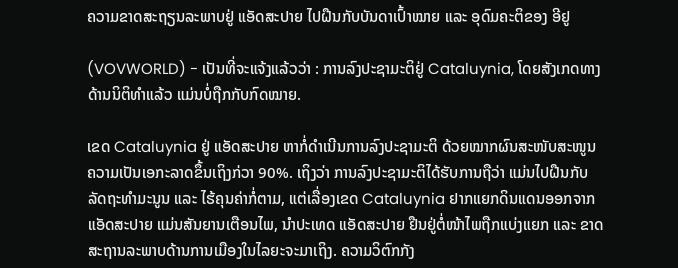ຄວາມຂາດສະຖຽນລະພາບຢູ່ ແອັດສະປາຍ ໄປຝືນກັບບັນດາເປົ້າໝາຍ ແລະ ອຸດົມຄະຕິຂອງ ອີຢູ

(VOVWORLD) - ເປັນທີ່ຈະແຈ້ງແລ້ວວ່າ : ການລົງປະຊາມະຕິຢູ່ Cataluynia, ໂດຍສັງເກດທາງດ້ານນິຕິທຳແລ້ວ ແມ່ນບໍ່ຖືກກັບກົດໝາຍ.

ເຂດ Cataluynia ຢູ່ ແອັດສະປາຍ ຫາກໍ່ດຳເນີນການລົງປະຊາມະຕິ ດ້ວຍໝາກຜົນສະໜັບສະໜູນຄວາມເປັນເອກະລາດຂຶ້ນເຖິງກ່ວາ 90%. ເຖິງວ່າ ການລົງປະຊາມະຕິໄດ້ຮັບການຖືວ່າ ແມ່ນໄປຝືນກັບລັດຖະທຳມະນູນ ແລະ ໄຮ້ຄຸນຄ່າກໍ່ຕາມ, ແຕ່ເລື່ອງເຂດ Cataluynia ຢາກແຍກດິນແດນອອກຈາກ ແອັດສະປາຍ ແມ່ນສັນຍານເຕືອນໄພ, ນຳປະເທດ ແອັດສະປາຍ ຢືນຢູ່ຕໍ່ໜ້າໄພຖືກແບ່ງແຍກ ແລະ ຂາດສະຖານລະພາບດ້ານການເມືອງໃນໄລຍະຈະມາເຖິງ. ຄວາມວິຕົກກັງ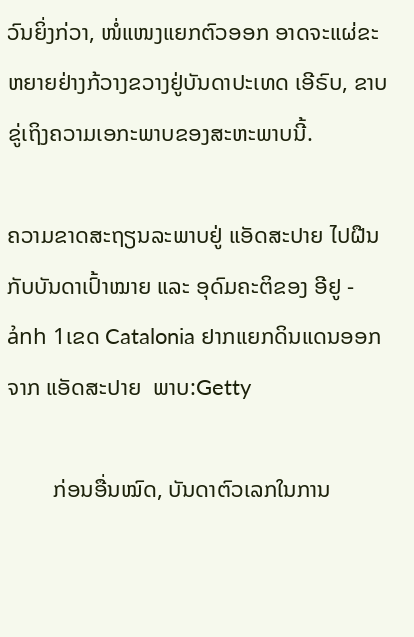ວົນຍິ່ງກ່ວາ, ໜໍ່ແໜງແຍກຕົວອອກ ອາດຈະແຜ່ຂະຫຍາຍຢ່າງກ້ວາງຂວາງຢູ່ບັນດາປະເທດ ເອີຣົບ, ຂາບຂູ່ເຖິງຄວາມເອກະພາບຂອງສະຫະພາບນີ້.

ຄວາມຂາດສະຖຽນລະພາບຢູ່ ແອັດສະປາຍ ໄປຝືນກັບບັນດາເປົ້າໝາຍ ແລະ ອຸດົມຄະຕິຂອງ ອີຢູ - ảnh 1ເຂດ Catalonia ຢາກແຍກດິນແດນອອກຈາກ ແອັດສະປາຍ  ພາບ:Getty

        ກ່ອນອື່ນໝົດ, ບັນດາຕົວເລກໃນການ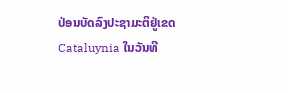ປ່ອນບັດລົງປະຊາມະຕິຢູ່ເຂດ Cataluynia ໃນວັນທີ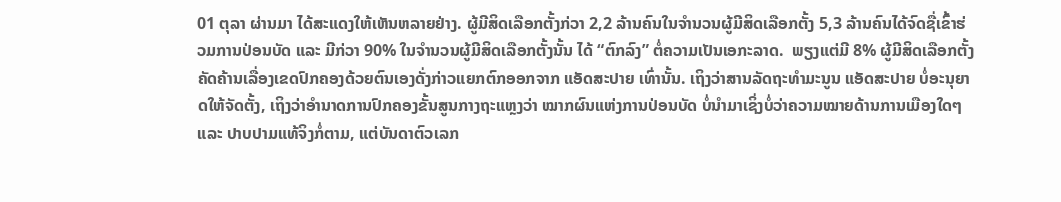01 ຕຸລາ ຜ່ານມາ ໄດ້ສະແດງໃຫ້ເຫັນຫລາຍຢ່າງ. ຜູ້ມີສິດເລືອກຕັ້ງກ່ວາ 2,2 ລ້ານຄົນໃນຈຳນວນຜູ້ມີສິດເລືອກຕັ້ງ 5,3 ລ້ານຄົນໄດ້ຈົດຊື່ເຂົ້າຮ່ວມການປ່ອນບັດ ແລະ ມີກ່ວາ 90% ໃນຈຳນວນຜູ້ມີສິດເລືອກຕັ້ງນັ້ນ ໄດ້ “ຕົກລົງ” ຕໍ່ຄວາມເປັນເອກະລາດ.  ພຽງແຕ່ມີ 8% ຜູ້ມີສິດເລືອກຕັ້ງຄັດຄ້ານເລື່ອງເຂດປົກຄອງດ້ວຍຕົນເອງດັ່ງກ່າວແຍກຕົກອອກຈາກ ແອັດສະປາຍ ເທົ່ານັ້ນ. ເຖິງວ່າສານລັດຖະທຳມະນູນ ແອັດສະປາຍ ບໍ່ອະນຸຍາດໃຫ້ຈັດຕັ້ງ, ເຖິງວ່າອຳນາດການປົກຄອງຂັ້ນສູນກາງຖະແຫຼງວ່າ ໝາກຜົນແຫ່ງການປ່ອນບັດ ບໍ່ນຳມາເຊິ່ງບໍ່ວ່າຄວາມໝາຍດ້ານການເມືອງໃດໆ ແລະ ປາບປາມແທ້ຈິງກໍ່ຕາມ, ແຕ່ບັນດາຕົວເລກ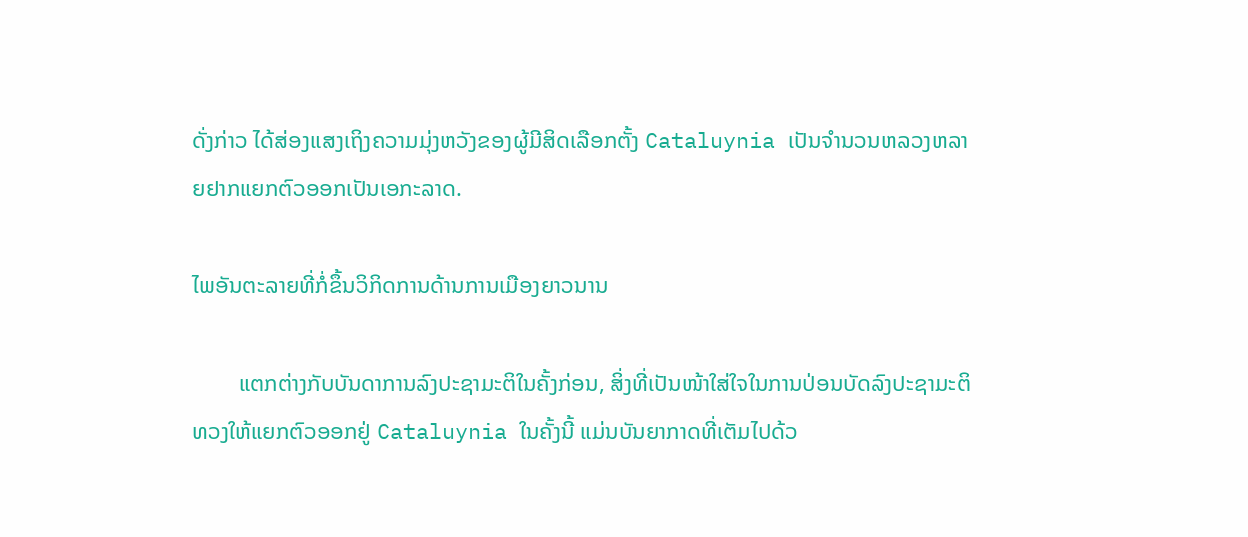ດັ່ງກ່າວ ໄດ້ສ່ອງແສງເຖິງຄວາມມຸ່ງຫວັງຂອງຜູ້ມີສິດເລືອກຕັ້ງ Cataluynia ເປັນຈຳນວນຫລວງຫລາຍຢາກແຍກຕົວອອກເປັນເອກະລາດ.

ໄພອັນຕະລາຍທີ່ກໍ່ຂຶ້ນວິກິດການດ້ານການເມືອງຍາວນານ

        ແຕກຕ່າງກັບບັນດາການລົງປະຊາມະຕິໃນຄັ້ງກ່ອນ, ສິ່ງທີ່ເປັນໜ້າໃສ່ໃຈໃນການປ່ອນບັດລົງປະຊາມະຕິທວງໃຫ້ແຍກຕົວອອກຢູ່ Cataluynia ໃນຄັ້ງນີ້ ແມ່ນບັນຍາກາດທີ່ເຕັມໄປດ້ວ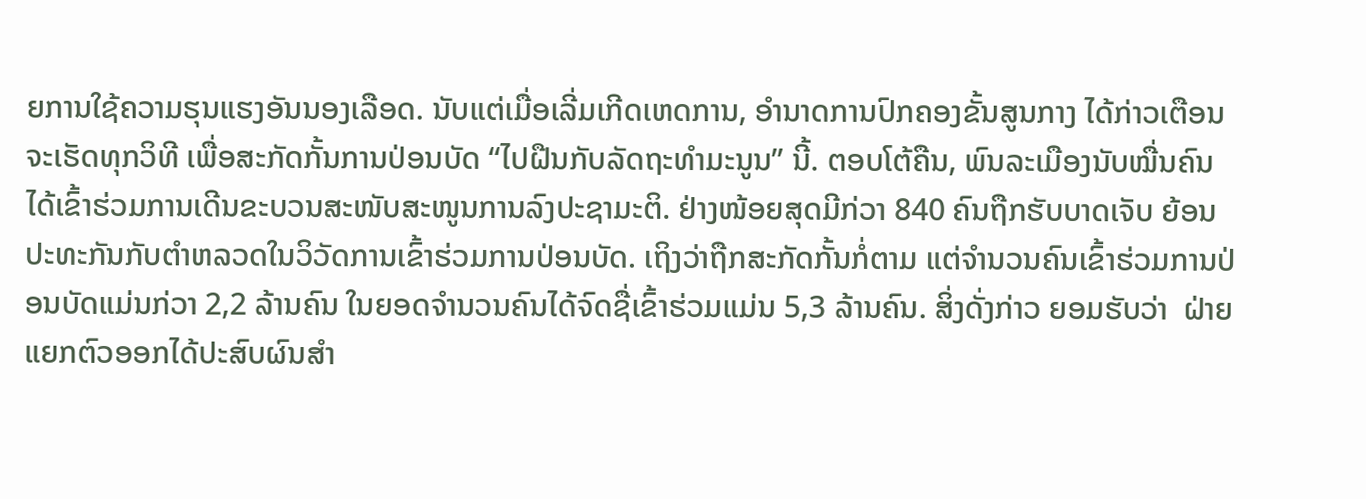ຍການໃຊ້ຄວາມຮຸນແຮງອັນນອງເລືອດ. ນັບແຕ່ເມື່ອເລີ່ມເກີດເຫດການ, ອຳນາດການປົກຄອງຂັ້ນສູນກາງ ໄດ້ກ່າວເຕືອນ ຈະເຮັດທຸກວິທີ ເພື່ອສະກັດກັ້ນການປ່ອນບັດ “ໄປຝືນກັບລັດຖະທຳມະນູນ” ນີ້. ຕອບໂຕ້ຄືນ, ພົນລະເມືອງນັບໝື່ນຄົນໄດ້ເຂົ້າຮ່ວມການເດີນຂະບວນສະໜັບສະໜູນການລົງປະຊາມະຕິ. ຢ່າງໜ້ອຍສຸດມີກ່ວາ 840 ຄົນຖືກຮັບບາດເຈັບ ຍ້ອນປະທະກັນກັບຕຳຫລວດໃນວິວັດການເຂົ້າຮ່ວມການປ່ອນບັດ. ເຖິງວ່າຖືກສະກັດກັ້ນກໍ່ຕາມ ແຕ່ຈຳນວນຄົນເຂົ້າຮ່ວມການປ່ອນບັດແມ່ນກ່ວາ 2,2 ລ້ານຄົນ ໃນຍອດຈຳນວນຄົນໄດ້ຈົດຊື່ເຂົ້າຮ່ວມແມ່ນ 5,3 ລ້ານຄົນ. ສິ່ງດັ່ງກ່າວ ຍອມຮັບວ່າ  ຝ່າຍແຍກຕົວອອກໄດ້ປະສົບຜົນສຳ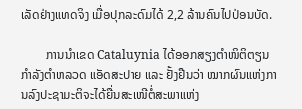ເລັດຢ່າງແທດຈິງ ເມື່ອປຸກລະດົມໄດ້ 2,2 ລ້ານຄົນໄປປ່ອນບັດ.

        ການນຳເຂດ Cataluynia ໄດ້ອອກສຽງຕຳໜິຕິຕຽນກຳລັງຕຳຫລວດ ແອັດສະປາຍ ແລະ ຢັ້ງຢືນວ່າ ໝາກຜົນແຫ່ງການລົງປະຊາມະຕິຈະໄດ້ຍື່ນສະເໜີຕໍ່ສະພາແຫ່ງ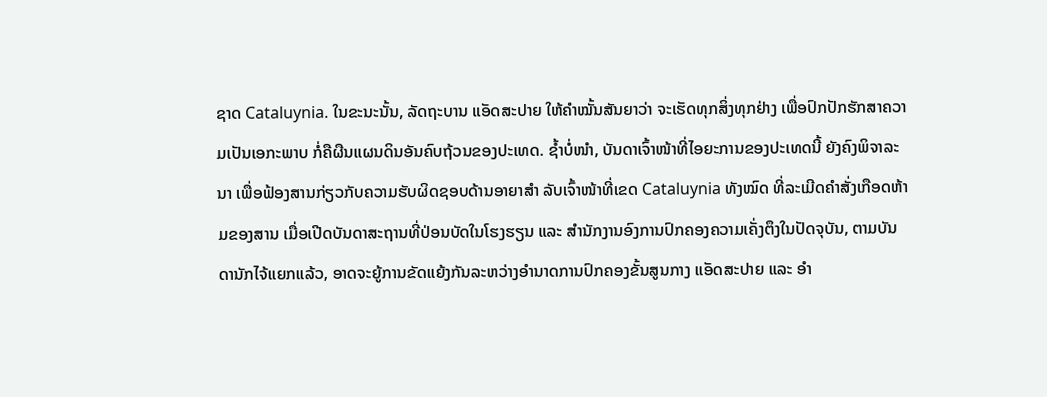ຊາດ Cataluynia. ໃນຂະນະນັ້ນ, ລັດຖະບານ ແອັດສະປາຍ ໃຫ້ຄຳໝັ້ນສັນຍາວ່າ ຈະເຮັດທຸກສິ່ງທຸກຢ່າງ ເພື່ອປົກປັກຮັກສາຄວາມເປັນເອກະພາບ ກໍ່ຄືຜືນແຜນດິນອັນຄົບຖ້ວນຂອງປະເທດ. ຊ້ຳບໍ່ໜຳ, ບັນດາເຈົ້າໜ້າທີ່ໄອຍະການຂອງປະເທດນີ້ ຍັງຄົງພິຈາລະນາ ເພື່ອຟ້ອງສານກ່ຽວກັບຄວາມຮັບຜິດຊອບດ້ານອາຍາສຳ ລັບເຈົ້າໜ້າທີ່ເຂດ Cataluynia ທັງໝົດ ທີ່ລະເມີດຄຳສັ່ງເກືອດຫ້າມຂອງສານ ເມື່ອເປີດບັນດາສະຖານທີ່ປ່ອນບັດໃນໂຮງຮຽນ ແລະ ສຳນັກງານອົງການປົກຄອງຄວາມເຄັ່ງຕຶງໃນປັດຈຸບັນ, ຕາມບັນດານັກໄຈ້ແຍກແລ້ວ, ອາດຈະຍູ້ການຂັດແຍ້ງກັນລະຫວ່າງອຳນາດການປົກຄອງຂັ້ນສູນກາງ ແອັດສະປາຍ ແລະ ອຳ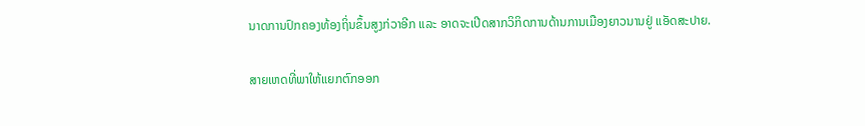ນາດການປົກຄອງທ້ອງຖິ່ນຂຶ້ນສູງກ່ວາອີກ ແລະ ອາດຈະເປີດສາກວິກິດການດ້ານການເມືອງຍາວນານຢູ່ ແອັດສະປາຍ.

ສາຍເຫດທີ່ພາໃຫ້ແຍກຕົກອອກ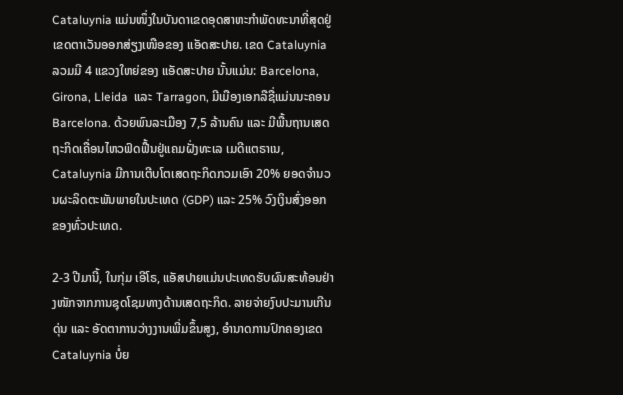Cataluynia ແມ່ນໜຶ່ງໃນບັນດາເຂດອຸດສາຫະກຳພັດທະນາທີ່ສຸດຢູ່ເຂດຕາເວັນອອກສ່ຽງເໜືອຂອງ ແອັດສະປາຍ. ເຂດ Cataluynia ລວມມີ 4 ແຂວງໃຫຍ່ຂອງ ແອັດສະປາຍ ນັ້ນແມ່ນ: Barcelona, Girona, Lleida  ແລະ Tarragon, ມີເມືອງເອກລືຊື່ແມ່ນນະຄອນ Barcelona. ດ້ວຍພົນລະເມືອງ 7,5 ລ້ານຄົນ ແລະ ມີພື້ນຖານເສດຖະກິດເຄື່ອນໄຫວຟົດຟື້ນຢູ່ແຄມຝັ່ງທະເລ ເມດີແຕຣາເນ, Cataluynia ມີການເຕີບໂຕເສດຖະກິດກວມເອົາ 20% ຍອດຈຳນວນຜະລິດຕະພັນພາຍໃນປະເທດ (GDP) ແລະ 25% ວົງເງິນສົ່ງອອກຂອງທົ່ວປະເທດ.

2-3 ປີມານີ້, ໃນກຸ່ມ ເອີໂຣ, ແອັສປາຍແມ່ນປະເທດຮັບຜົນສະທ້ອນຢ່າງໜັກຈາກການຊຸດໂຊມທາງດ້ານເສດຖະກິດ. ລາຍຈ່າຍງົບປະມານເກີນດຸ່ນ ແລະ ອັດຕາການວ່າງງານເພີ່ມຂຶ້ນສູງ, ອຳນາດການປົກຄອງເຂດ Cataluynia ບໍ່ຍ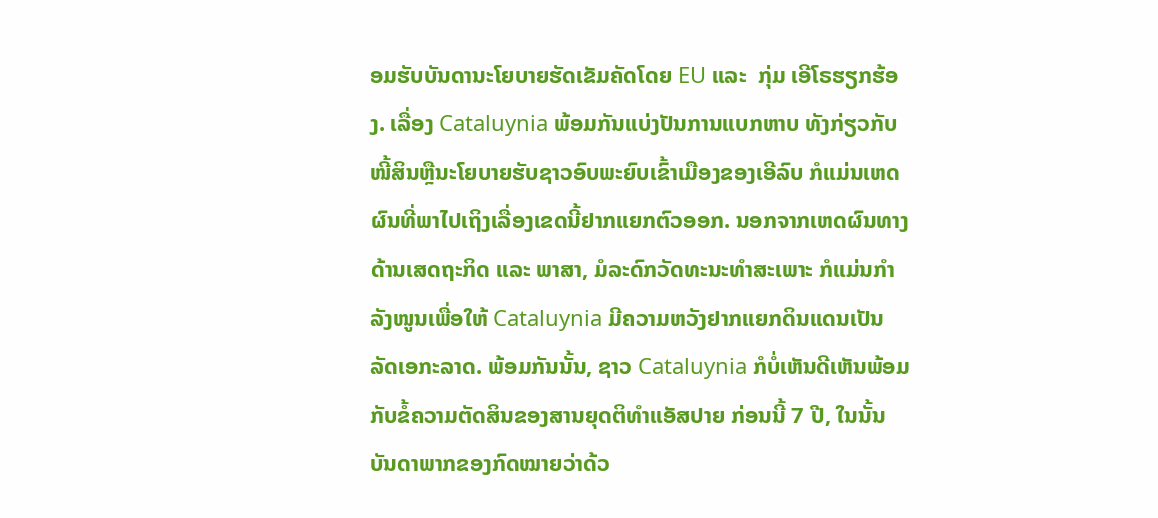ອມຮັບບັນດານະໂຍບາຍຮັດເຂັມຄັດໂດຍ EU ແລະ  ກຸ່ມ ເອີໂຣຮຽກຮ້ອງ. ເລື່ອງ Cataluynia ພ້ອມກັນແບ່ງປັນການແບກຫາບ ທັງກ່ຽວກັບໜີ້ສິນຫຼືນະໂຍບາຍຮັບຊາວອົບພະຍົບເຂົ້າເມືອງຂອງເອີລົບ ກໍແມ່ນເຫດຜົນທີ່ພາໄປເຖິງເລື່ອງເຂດນີ້ຢາກແຍກຕົວອອກ. ນອກຈາກເຫດຜົນທາງດ້ານເສດຖະກິດ ແລະ ພາສາ, ມໍລະດົກວັດທະນະທຳສະເພາະ ກໍແມ່ນກຳລັງໜູນເພື່ອໃຫ້ Cataluynia ມີຄວາມຫວັງຢາກແຍກດິນແດນເປັນລັດເອກະລາດ. ພ້ອມກັນນັ້ນ, ຊາວ Cataluynia ກໍບໍ່ເຫັນດີເຫັນພ້ອມກັບຂໍ້ຄວາມຕັດສິນຂອງສານຍຸດຕິທຳແອັສປາຍ ກ່ອນນີ້ 7 ປີ, ໃນນັ້ນບັນດາພາກຂອງກົດໝາຍວ່າດ້ວ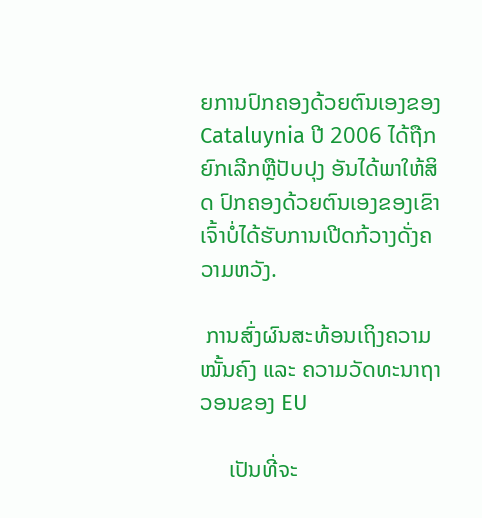ຍການປົກຄອງດ້ວຍຕົນເອງຂອງ Cataluynia ປີ 2006 ໄດ້ຖືກຍົກເລີກຫຼືປັບປຸງ ອັນໄດ້ພາໃຫ້ສິດ ປົກຄອງດ້ວຍຕົນເອງຂອງເຂົາເຈົ້າບໍ່ໄດ້ຮັບການເປີດກ້ວາງດັ່ງຄວາມຫວັງ.

 ການສົ່ງຜົນສະທ້ອນເຖິງຄວາມໝັ້ນຄົງ ແລະ ຄວາມວັດທະນາຖາວອນຂອງ EU

     ເປັນທີ່ຈະ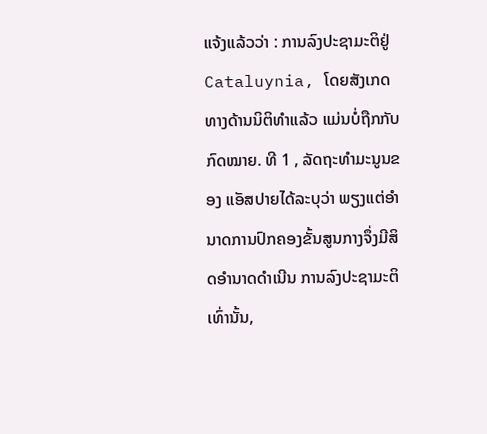ແຈ້ງແລ້ວວ່າ : ການລົງປະຊາມະຕິຢູ່ Cataluynia, ໂດຍສັງເກດທາງດ້ານນິຕິທຳແລ້ວ ແມ່ນບໍ່ຖືກກັບກົດໝາຍ. ທີ 1 , ລັດຖະທຳມະນູນຂອງ ແອັສປາຍໄດ້ລະບຸວ່າ ພຽງແຕ່ອຳນາດການປົກຄອງຂັ້ນສູນກາງຈຶ່ງມີສິດອຳນາດດຳເນີນ ການລົງປະຊາມະຕິເທົ່ານັ້ນ,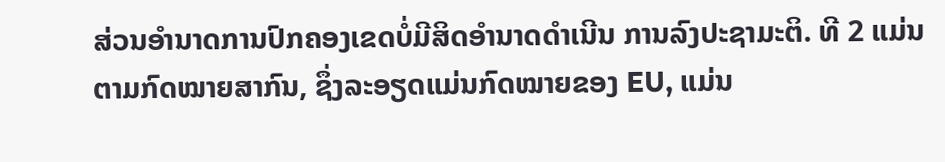ສ່ວນອຳນາດການປົກຄອງເຂດບໍ່ມີສິດອຳນາດດຳເນີນ ການລົງປະຊາມະຕິ. ທີ 2 ແມ່ນຕາມກົດໝາຍສາກົນ, ຊຶ່ງລະອຽດແມ່ນກົດໝາຍຂອງ EU, ແມ່ນ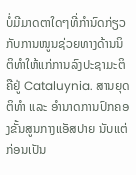ບໍ່ມີມາດຕາໃດໆທີ່ກຳນົດກ່ຽວກັບການໜູນຊ່ວຍທາງດ້ານນິຕິທຳໃຫ້ແກ່ການລົງປະຊາມະຕິຄືຢູ່ Cataluynia. ສານຍຸດຕິທຳ ແລະ ອຳນາດການປົກຄອງຂັ້ນສູນກາງແອັສປາຍ ນັບແຕ່ກ່ອນເປັນ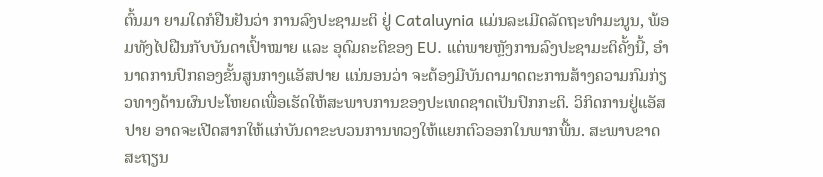ຕົ້ນມາ ຍາມໃດກໍຢືນຢັນວ່າ ການລົງປະຊາມະຕິ ຢູ່ Cataluynia ແມ່ນລະເມີດລັດຖະທຳມະນູນ, ພ້ອມທັງໄປຝືນກັບບັນດາເປົ້າໝາຍ ແລະ ອຸດົມຄະຕິຂອງ EU. ແຕ່ພາຍຫຼັງການລົງປະຊາມະຕິຄັ້ງນີ້, ອຳນາດການປົກຄອງຂັ້ນສູນກາງແອັສປາຍ ແນ່ນອນວ່າ ຈະຕ້ອງມີບັນດາມາດຕະການສ້າງຄວາມກົມກ່ຽວທາງດ້ານຜົນປະໂຫຍດເພື່ອເຮັດໃຫ້ສະພາບການຂອງປະເທດຊາດເປັນປົກກະຕິ. ວິກິດການຢູ່ແອັສປາຍ ອາດຈະເປີດສາກໃຫ້ແກ່ບັນດາຂະບວນການທວງໃຫ້ແຍກຕົວອອກໃນພາກພື້ນ. ສະພາບຂາດສະຖຽນ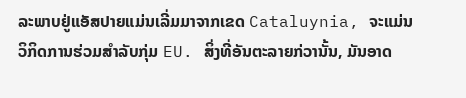ລະພາບຢູ່ແອັສປາຍແມ່ນເລີ່ມມາຈາກເຂດ Cataluynia, ຈະແມ່ນວິກິດການຮ່ວມສຳລັບກຸ່ມ EU. ສິ່ງທີ່ອັນຕະລາຍກ່ວານັ້ນ, ມັນອາດ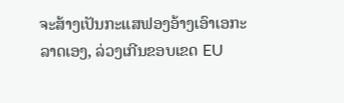ຈະສ້າງເປັນກະແສຟອງອ້າງເອົາເອກະລາດເອງ, ລ່ວງເກີນຂອບເຂດ EU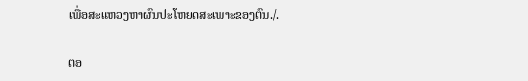ເພື່ອສະແຫວງຫາຜົນປະໂຫຍດສະເພາະຂອງຕົນ./.

ຕອ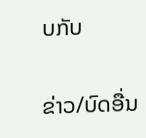ບກັບ

ຂ່າວ/ບົດອື່ນ